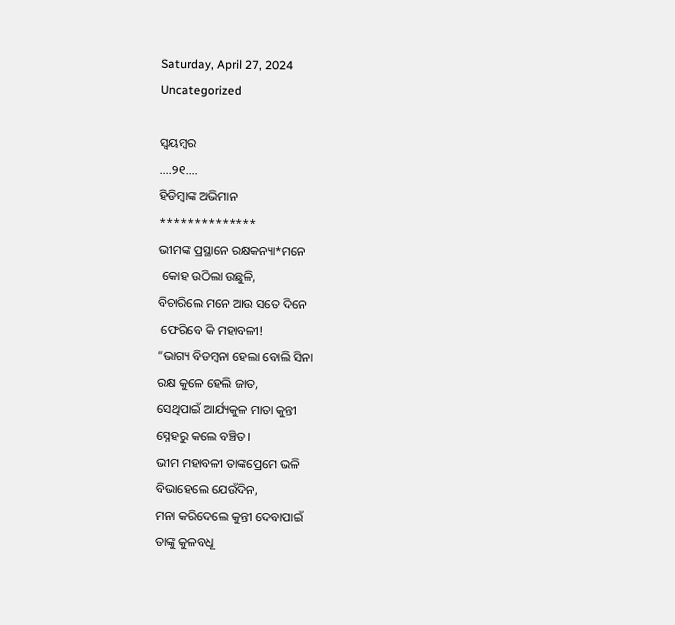Saturday, April 27, 2024
Uncategorized

ସ୍ବୟମ୍ବର
….୨୧….
ହିଡିମ୍ବାଙ୍କ ଅଭିମାନ
**************
ଭୀମଙ୍କ ପ୍ରସ୍ଥାନେ ରକ୍ଷକନ୍ୟା*ମନେ
 କୋହ ଉଠିଲା ଉଛୁଳି,
ବିଚାରିଲେ ମନେ ଆଉ ସତେ ଦିନେ
 ଫେରିବେ କି ମହାବଳୀ!
“ଭାଗ୍ୟ ବିଡମ୍ବନା ହେଲା ବୋଲି ସିନା
ରକ୍ଷ କୁଳେ ହେଲି ଜାତ,
ସେଥିପାଇଁ ଆର୍ଯ୍ୟକୁଳ ମାତା କୁନ୍ତୀ
ସ୍ନେହରୁ କଲେ ବଞ୍ଚିତ।
ଭୀମ ମହାବଳୀ ତାଙ୍କପ୍ରେମେ ଭଳି
ବିଭାହେଲେ ଯେଉଁଦିନ,
ମନା କରିଦେଲେ କୁନ୍ତୀ ଦେବାପାଇଁ
ତାଙ୍କୁ କୁଳବଧୂ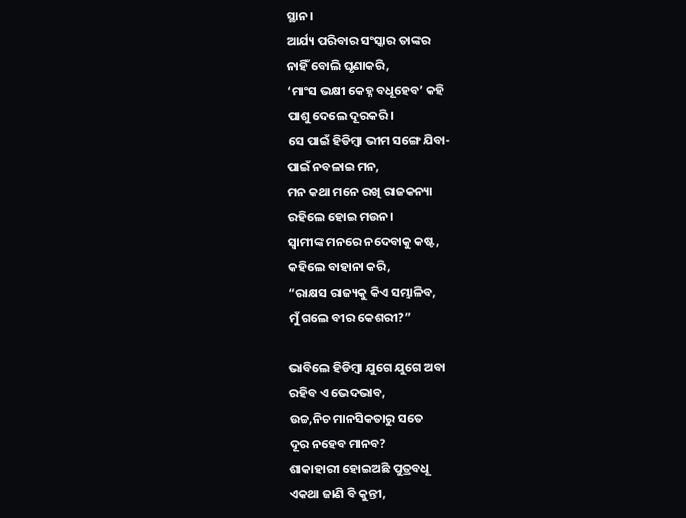ସ୍ଥାନ।
ଆର୍ଯ୍ୟ ପରିବାର ସଂସ୍କାର ତାଙ୍କର
ନାହିଁ ବୋଲି ଘୃଣାକରି,
‘ମାଂସ ଭକ୍ଷୀ କେହ୍ନ ବଧୂହେବ’ କହି
ପାଶୁ ଦେଲେ ଦୂରକରି।
ସେ ପାଇଁ ହିଡିମ୍ବା ଭୀମ ସଙ୍ଗେ ଯିବା-
ପାଇଁ ନବଳାଇ ମନ,
ମନ କଥା ମନେ ରଖି ରାଜକନ୍ୟା
ରହିଲେ ହୋଇ ମଉନ।
ସ୍ବାମୀଙ୍କ ମନରେ ନଦେବାକୁ କଷ୍ଟ,
କହିଲେ ବାହାନା କରି,
“ରାକ୍ଷସ ରାଜ୍ୟକୁ କିଏ ସମ୍ଭାଳିବ,
ମୁଁ ଗଲେ ବୀର କେଶରୀ?”

ଭାବିଲେ ହିଡିମ୍ବା ଯୁଗେ ଯୁଗେ ଅବା
ରହିବ ଏ ଭେଦଭାବ,
ଉଚ୍ଚ,ନିଚ ମାନସିକତାରୁ ସତେ
ଦୂର ନହେବ ମାନବ?
ଶାକାହାରୀ ହୋଇଅଛି ପୁତ୍ରବଧୂ
ଏକଥା ଜାଣି ବି କୁନ୍ତୀ,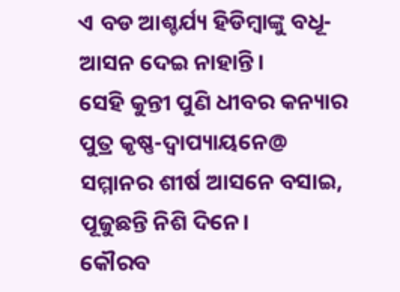ଏ ବଡ ଆଶ୍ଚର୍ଯ୍ୟ ହିଡିମ୍ବାଙ୍କୁ ବଧୂ-
ଆସନ ଦେଇ ନାହାନ୍ତି।
ସେହି କୁନ୍ତୀ ପୁଣି ଧୀବର କନ୍ୟାର
ପୁତ୍ର କୃଷ୍ଣ-ଦ୍ବାପ୍ୟାୟନେ@
ସମ୍ମାନର ଶୀର୍ଷ ଆସନେ ବସାଇ,
ପୂଜୁଛନ୍ତି ନିଶି ଦିନେ।
କୌରବ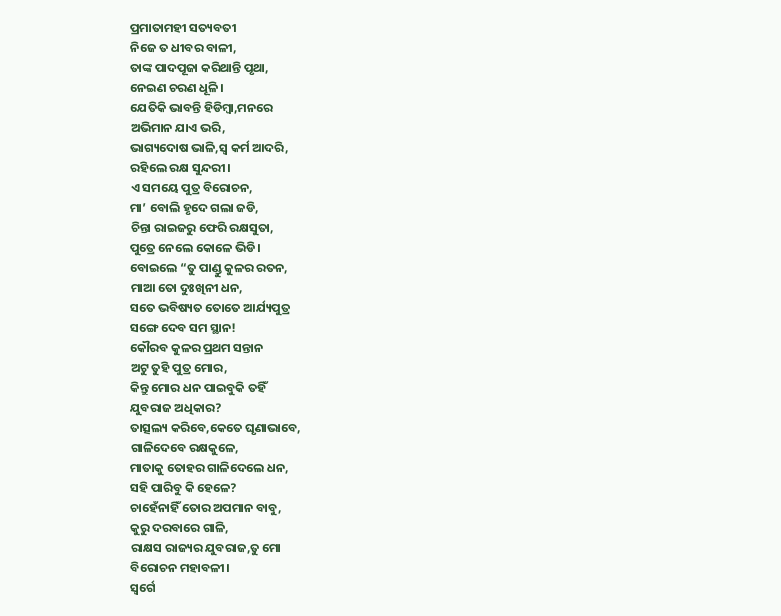ପ୍ରମାତାମହୀ ସତ୍ୟବତୀ
ନିଜେ ତ ଧୀବର ବାଳୀ,
ତାଙ୍କ ପାଦପୂଜା କରିଥାନ୍ତି ପୃଥା,
ନେଇଣ ଚରଣ ଧୂଳି।
ଯେତିକି ଭାବନ୍ତି ହିଡିମ୍ବା,ମନରେ
ଅଭିମାନ ଯାଏ ଭରି,
ଭାଗ୍ୟଦୋଷ ଭାଳି,ସ୍ବ କର୍ମ ଆଦରି,
ରହିଲେ ରକ୍ଷ ସୁନ୍ଦରୀ।
ଏ ସମୟେ ପୁତ୍ର ବିରୋଚନ,
ମା’ ବୋଲି ହୃଦେ ଗଲା ଜଡି,
ଚିନ୍ତା ରାଇଜରୁ ଫେରି ରକ୍ଷସୁତା,
ପୁତ୍ରେ ନେଲେ କୋଳେ ଭିଡି।
ବୋଇଲେ “ତୁ ପାଣ୍ଡୁ କୁଳର ରତନ,
ମାଆ ତୋ ଦୁଃଖିନୀ ଧନ,
ସତେ ଭବିଷ୍ୟତ ତୋତେ ଆର୍ଯ୍ୟପୁତ୍ର
ସଙ୍ଗେ ଦେବ ସମ ସ୍ଥାନ!
କୌରବ କୁଳର ପ୍ରଥମ ସନ୍ତାନ
ଅଟୁ ତୁହି ପୁତ୍ର ମୋର,
କିନ୍ତୁ ମୋର ଧନ ପାଇବୁକି ତହିଁ
ଯୁବରାଜ ଅଧିକାର?
ତାତ୍ସଲ୍ୟ କରିବେ,କେତେ ଘୃଣାଭାବେ,
ଗାଳିଦେବେ ରକ୍ଷକୁଳେ,
ମାତାକୁ ତୋହର ଗାଳିଦେଲେ ଧନ,
ସହି ପାରିବୁ କି ହେଳେ?
ଚାହେଁନାହିଁ ତୋର ଅପମାନ ବାବୁ,
କୁରୁ ଦରବାରେ ଗାଳି,
ରାକ୍ଷସ ରାଜ୍ୟର ଯୁବରାଜ,ତୁ ମୋ
ବିରୋଚନ ମହାବଳୀ।
ସ୍ବର୍ଗେ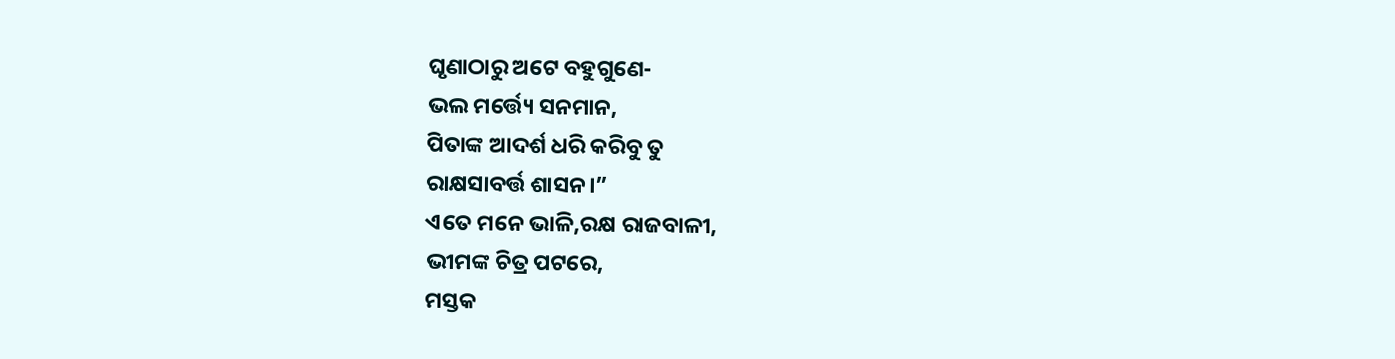ଘୃଣାଠାରୁ ଅଟେ ବହୁଗୁଣେ-
ଭଲ ମର୍ତ୍ତ୍ୟେ ସନମାନ,
ପିତାଙ୍କ ଆଦର୍ଶ ଧରି କରିବୁ ତୁ
ରାକ୍ଷସାବର୍ତ୍ତ ଶାସନ।”
ଏତେ ମନେ ଭାଳି,ରକ୍ଷ ରାଜବାଳୀ,
ଭୀମଙ୍କ ଚିତ୍ର ପଟରେ,
ମସ୍ତକ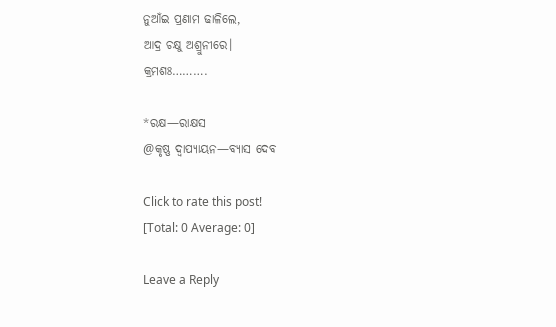ନୁଆଁଇ ପ୍ରଣାମ ଢାଳିଲେ,
ଆଦ୍ର ଚକ୍ଷୁ ଅଶ୍ରୁନୀରେ।
କ୍ରମଶଃ……….

*ରକ୍ଷ—ରାକ୍ଷସ
@କୃଷ୍ଣ ଦ୍ୱାପ୍ୟାୟନ—ବ୍ୟାସ ଦେବ

Click to rate this post!
[Total: 0 Average: 0]

Leave a Reply